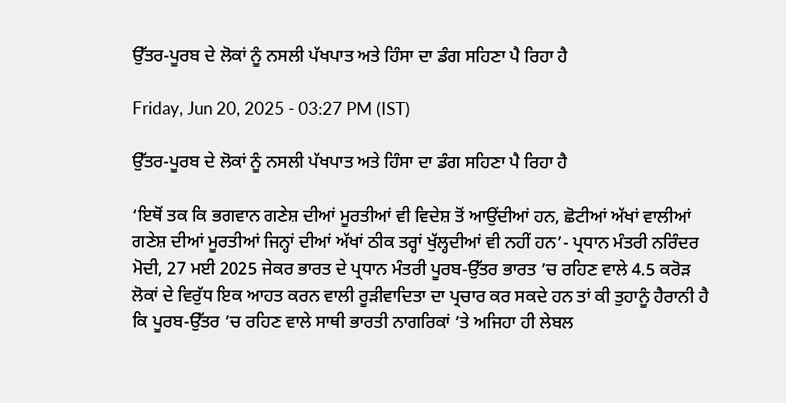ਉੱਤਰ-ਪੂਰਬ ਦੇ ਲੋਕਾਂ ਨੂੰ ਨਸਲੀ ਪੱਖਪਾਤ ਅਤੇ ਹਿੰਸਾ ਦਾ ਡੰਗ ਸਹਿਣਾ ਪੈ ਰਿਹਾ ਹੈ

Friday, Jun 20, 2025 - 03:27 PM (IST)

ਉੱਤਰ-ਪੂਰਬ ਦੇ ਲੋਕਾਂ ਨੂੰ ਨਸਲੀ ਪੱਖਪਾਤ ਅਤੇ ਹਿੰਸਾ ਦਾ ਡੰਗ ਸਹਿਣਾ ਪੈ ਰਿਹਾ ਹੈ

‘ਇਥੋਂ ਤਕ ਕਿ ਭਗਵਾਨ ਗਣੇਸ਼ ਦੀਆਂ ਮੂਰਤੀਆਂ ਵੀ ਵਿਦੇਸ਼ ਤੋਂ ਆਉਂਦੀਆਂ ਹਨ, ਛੋਟੀਆਂ ਅੱਖਾਂ ਵਾਲੀਆਂ ਗਣੇਸ਼ ਦੀਆਂ ਮੂਰਤੀਆਂ ਜਿਨ੍ਹਾਂ ਦੀਆਂ ਅੱਖਾਂ ਠੀਕ ਤਰ੍ਹਾਂ ਖੁੱਲ੍ਹਦੀਆਂ ਵੀ ਨਹੀਂ ਹਨ’- ਪ੍ਰਧਾਨ ਮੰਤਰੀ ਨਰਿੰਦਰ ਮੋਦੀ, 27 ਮਈ 2025 ਜੇਕਰ ਭਾਰਤ ਦੇ ਪ੍ਰਧਾਨ ਮੰਤਰੀ ਪੂਰਬ-ਉੱਤਰ ਭਾਰਤ ’ਚ ਰਹਿਣ ਵਾਲੇ 4.5 ਕਰੋੜ ਲੋਕਾਂ ਦੇ ਵਿਰੁੱਧ ਇਕ ਆਹਤ ਕਰਨ ਵਾਲੀ ਰੂੜੀਵਾਦਿਤਾ ਦਾ ਪ੍ਰਚਾਰ ਕਰ ਸਕਦੇ ਹਨ ਤਾਂ ਕੀ ਤੁਹਾਨੂੰ ਹੈਰਾਨੀ ਹੈ ਕਿ ਪੂਰਬ-ਉੱਤਰ ’ਚ ਰਹਿਣ ਵਾਲੇ ਸਾਥੀ ਭਾਰਤੀ ਨਾਗਰਿਕਾਂ ’ਤੇ ਅਜਿਹਾ ਹੀ ਲੇਬਲ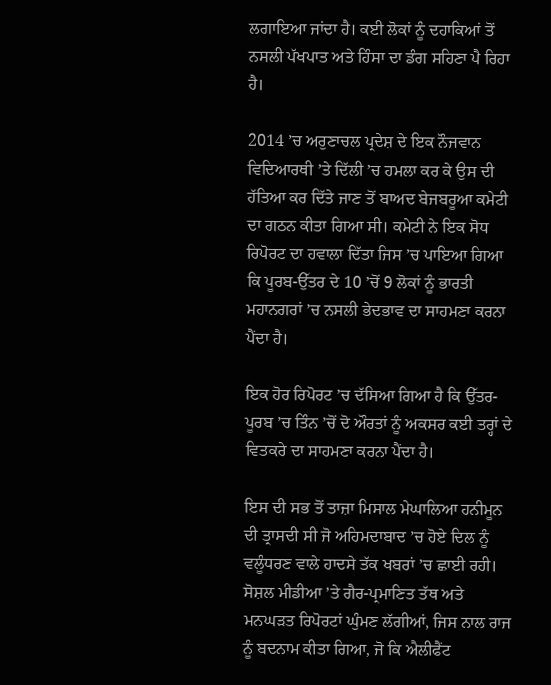ਲਗਾਇਆ ਜਾਂਦਾ ਹੈ। ਕਈ ਲੋਕਾਂ ਨੂੰ ਦਹਾਕਿਆਂ ਤੋਂ ਨਸਲੀ ਪੱਖਪਾਤ ਅਤੇ ਹਿੰਸਾ ਦਾ ਡੰਗ ਸਹਿਣਾ ਪੈ ਰਿਹਾ ਹੈ।

2014 ’ਚ ਅਰੁਣਾਚਲ ਪ੍ਰਦੇਸ਼ ਦੇ ਇਕ ਨੌਜਵਾਨ ਵਿਦਿਆਰਥੀ ’ਤੇ ਦਿੱਲੀ ’ਚ ਹਮਲਾ ਕਰ ਕੇ ਉਸ ਦੀ ਹੱਤਿਆ ਕਰ ਦਿੱਤੇ ਜਾਣ ਤੋਂ ਬਾਅਦ ਬੇਜਬਰੂਆ ਕਮੇਟੀ ਦਾ ਗਠਨ ਕੀਤਾ ਗਿਆ ਸੀ। ਕਮੇਟੀ ਨੇ ਇਕ ਸੋਧ ਰਿਪੋਰਟ ਦਾ ਹਵਾਲਾ ਦਿੱਤਾ ਜਿਸ ’ਚ ਪਾਇਆ ਗਿਆ ਕਿ ਪੂਰਬ-ਉੱਤਰ ਦੇ 10 ’ਚੋਂ 9 ਲੋਕਾਂ ਨੂੰ ਭਾਰਤੀ ਮਹਾਨਗਰਾਂ ’ਚ ਨਸਲੀ ਭੇਦਭਾਵ ਦਾ ਸਾਹਮਣਾ ਕਰਨਾ ਪੈਂਦਾ ਹੈ।

ਇਕ ਹੋਰ ਰਿਪੋਰਟ ’ਚ ਦੱਸਿਆ ਗਿਆ ਹੈ ਕਿ ਉੱਤਰ-ਪੂਰਬ ’ਚ ਤਿੰਨ ’ਚੋਂ ਦੋ ਔਰਤਾਂ ਨੂੰ ਅਕਸਰ ਕਈ ਤਰ੍ਹਾਂ ਦੇ ਵਿਤਕਰੇ ਦਾ ਸਾਹਮਣਾ ਕਰਨਾ ਪੈਂਦਾ ਹੈ।

ਇਸ ਦੀ ਸਭ ਤੋਂ ਤਾਜ਼ਾ ਮਿਸਾਲ ਮੇਘਾਲਿਆ ਹਨੀਮੂਨ ਦੀ ਤ੍ਰਾਸਦੀ ਸੀ ਜੋ ਅਹਿਮਦਾਬਾਦ ’ਚ ਹੋਏ ਦਿਲ ਨੂੰ ਵਲੂੰਧਰਣ ਵਾਲੇ ਹਾਦਸੇ ਤੱਕ ਖਬਰਾਂ ’ਚ ਛਾਈ ਰਹੀ। ਸੋਸ਼ਲ ਮੀਡੀਆ ’ਤੇ ਗੈਰ-ਪ੍ਰਮਾਣਿਤ ਤੱਥ ਅਤੇ ਮਨਘੜਤ ਰਿਪੋਰਟਾਂ ਘੁੰਮਣ ਲੱਗੀਆਂ, ਜਿਸ ਨਾਲ ਰਾਜ ਨੂੰ ਬਦਨਾਮ ਕੀਤਾ ਗਿਆ, ਜੋ ਕਿ ਐਲੀਫੈਂਟ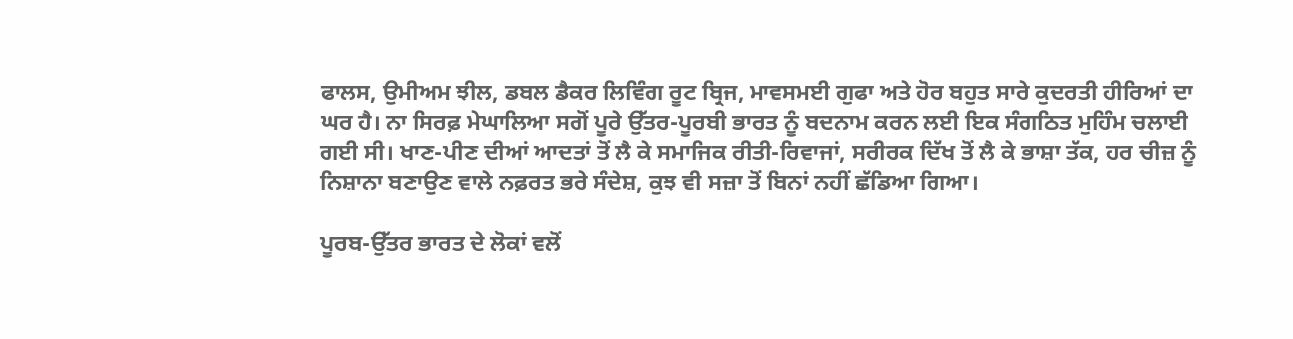ਫਾਲਸ, ਉਮੀਅਮ ਝੀਲ, ਡਬਲ ਡੈਕਰ ਲਿਵਿੰਗ ਰੂਟ ਬ੍ਰਿਜ, ਮਾਵਸਮਈ ਗੁਫਾ ਅਤੇ ਹੋਰ ਬਹੁਤ ਸਾਰੇ ਕੁਦਰਤੀ ਹੀਰਿਆਂ ਦਾ ਘਰ ਹੈ। ਨਾ ਸਿਰਫ਼ ਮੇਘਾਲਿਆ ਸਗੋਂ ਪੂਰੇ ਉੱਤਰ-ਪੂਰਬੀ ਭਾਰਤ ਨੂੰ ਬਦਨਾਮ ਕਰਨ ਲਈ ਇਕ ਸੰਗਠਿਤ ਮੁਹਿੰਮ ਚਲਾਈ ਗਈ ਸੀ। ਖਾਣ-ਪੀਣ ਦੀਆਂ ਆਦਤਾਂ ਤੋਂ ਲੈ ਕੇ ਸਮਾਜਿਕ ਰੀਤੀ-ਰਿਵਾਜਾਂ, ਸਰੀਰਕ ਦਿੱਖ ਤੋਂ ਲੈ ਕੇ ਭਾਸ਼ਾ ਤੱਕ, ਹਰ ਚੀਜ਼ ਨੂੰ ਨਿਸ਼ਾਨਾ ਬਣਾਉਣ ਵਾਲੇ ਨਫ਼ਰਤ ਭਰੇ ਸੰਦੇਸ਼, ਕੁਝ ਵੀ ਸਜ਼ਾ ਤੋਂ ਬਿਨਾਂ ਨਹੀਂ ਛੱਡਿਆ ਗਿਆ।

ਪੂਰਬ-ਉੱਤਰ ਭਾਰਤ ਦੇ ਲੋਕਾਂ ਵਲੋਂ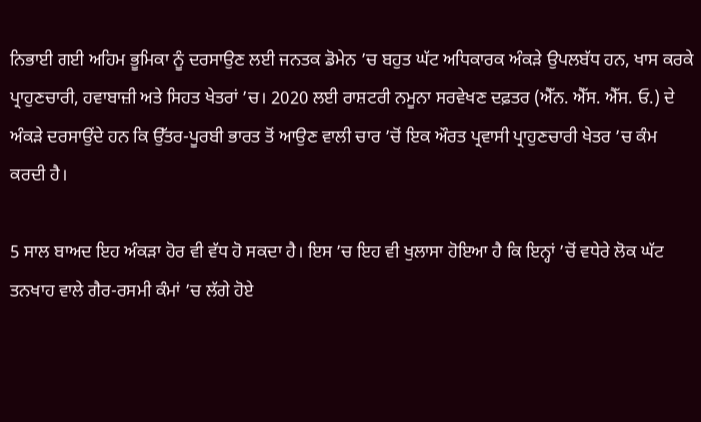ਨਿਭਾਈ ਗਈ ਅਹਿਮ ਭੂਮਿਕਾ ਨੂੰ ਦਰਸਾਉਣ ਲਈ ਜਨਤਕ ਡੋਮੇਨ ’ਚ ਬਹੁਤ ਘੱਟ ਅਧਿਕਾਰਕ ਅੰਕੜੇ ਉਪਲਬੱਧ ਹਨ, ਖਾਸ ਕਰਕੇ ਪ੍ਰਾਹੁਣਚਾਰੀ, ਹਵਾਬਾਜ਼ੀ ਅਤੇ ਸਿਹਤ ਖੇਤਰਾਂ ’ਚ। 2020 ਲਈ ਰਾਸ਼ਟਰੀ ਨਮੂਨਾ ਸਰਵੇਖਣ ਦਫ਼ਤਰ (ਐੱਨ. ਐੱਸ. ਐੱਸ. ਓ.) ਦੇ ਅੰਕੜੇ ਦਰਸਾਉਂਦੇ ਹਨ ਕਿ ਉੱਤਰ-ਪੂਰਬੀ ਭਾਰਤ ਤੋਂ ਆਉਣ ਵਾਲੀ ਚਾਰ ’ਚੋਂ ਇਕ ਔਰਤ ਪ੍ਰਵਾਸੀ ਪ੍ਰਾਹੁਣਚਾਰੀ ਖੇਤਰ ’ਚ ਕੰਮ ਕਰਦੀ ਹੈ।

5 ਸਾਲ ਬਾਅਦ ਇਹ ਅੰਕੜਾ ਹੋਰ ਵੀ ਵੱਧ ਹੋ ਸਕਦਾ ਹੈ। ਇਸ ’ਚ ਇਹ ਵੀ ਖੁਲਾਸਾ ਹੋਇਆ ਹੈ ਕਿ ਇਨ੍ਹਾਂ ’ਚੋਂ ਵਧੇਰੇ ਲੋਕ ਘੱਟ ਤਨਖਾਹ ਵਾਲੇ ਗੈਰ-ਰਸਮੀ ਕੰਮਾਂ ’ਚ ਲੱਗੇ ਹੋਏ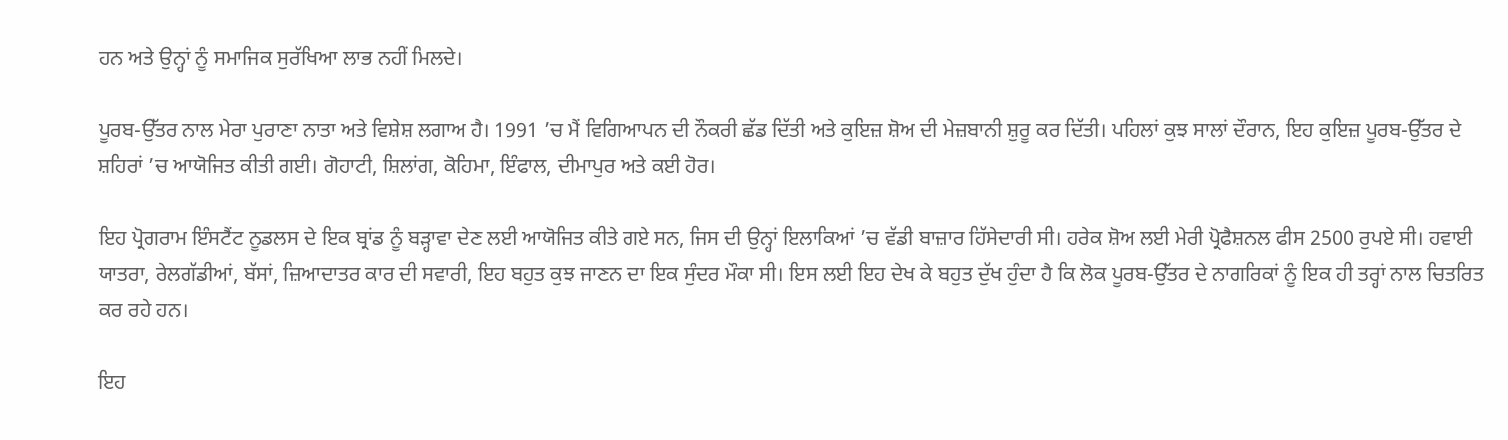ਹਨ ਅਤੇ ਉਨ੍ਹਾਂ ਨੂੰ ਸਮਾਜਿਕ ਸੁਰੱਖਿਆ ਲਾਭ ਨਹੀਂ ਮਿਲਦੇ।

ਪੂਰਬ-ਉੱਤਰ ਨਾਲ ਮੇਰਾ ਪੁਰਾਣਾ ਨਾਤਾ ਅਤੇ ਵਿਸ਼ੇਸ਼ ਲਗਾਅ ਹੈ। 1991 ’ਚ ਮੈਂ ਵਿਗਿਆਪਨ ਦੀ ਨੌਕਰੀ ਛੱਡ ਦਿੱਤੀ ਅਤੇ ਕੁਇਜ਼ ਸ਼ੋਅ ਦੀ ਮੇਜ਼ਬਾਨੀ ਸ਼ੁਰੂ ਕਰ ਦਿੱਤੀ। ਪਹਿਲਾਂ ਕੁਝ ਸਾਲਾਂ ਦੌਰਾਨ, ਇਹ ਕੁਇਜ਼ ਪੂਰਬ-ਉੱਤਰ ਦੇ ਸ਼ਹਿਰਾਂ ’ਚ ਆਯੋਜਿਤ ਕੀਤੀ ਗਈ। ਗੋਹਾਟੀ, ਸ਼ਿਲਾਂਗ, ਕੋਹਿਮਾ, ਇੰਫਾਲ, ਦੀਮਾਪੁਰ ਅਤੇ ਕਈ ਹੋਰ।

ਇਹ ਪ੍ਰੋਗਰਾਮ ਇੰਸਟੈਂਟ ਨੂਡਲਸ ਦੇ ਇਕ ਬ੍ਰਾਂਡ ਨੂੰ ਬੜ੍ਹਾਵਾ ਦੇਣ ਲਈ ਆਯੋਜਿਤ ਕੀਤੇ ਗਏ ਸਨ, ਜਿਸ ਦੀ ਉਨ੍ਹਾਂ ਇਲਾਕਿਆਂ ’ਚ ਵੱਡੀ ਬਾਜ਼ਾਰ ਹਿੱਸੇਦਾਰੀ ਸੀ। ਹਰੇਕ ਸ਼ੋਅ ਲਈ ਮੇਰੀ ਪ੍ਰੋਫੈਸ਼ਨਲ ਫੀਸ 2500 ਰੁਪਏ ਸੀ। ਹਵਾਈ ਯਾਤਰਾ, ਰੇਲਗੱਡੀਆਂ, ਬੱਸਾਂ, ਜ਼ਿਆਦਾਤਰ ਕਾਰ ਦੀ ਸਵਾਰੀ, ਇਹ ਬਹੁਤ ਕੁਝ ਜਾਣਨ ਦਾ ਇਕ ਸੁੰਦਰ ਮੌਕਾ ਸੀ। ਇਸ ਲਈ ਇਹ ਦੇਖ ਕੇ ਬਹੁਤ ਦੁੱਖ ਹੁੰਦਾ ਹੈ ਕਿ ਲੋਕ ਪੂਰਬ-ਉੱਤਰ ਦੇ ਨਾਗਰਿਕਾਂ ਨੂੰ ਇਕ ਹੀ ਤਰ੍ਹਾਂ ਨਾਲ ਚਿਤਰਿਤ ਕਰ ਰਹੇ ਹਨ।

ਇਹ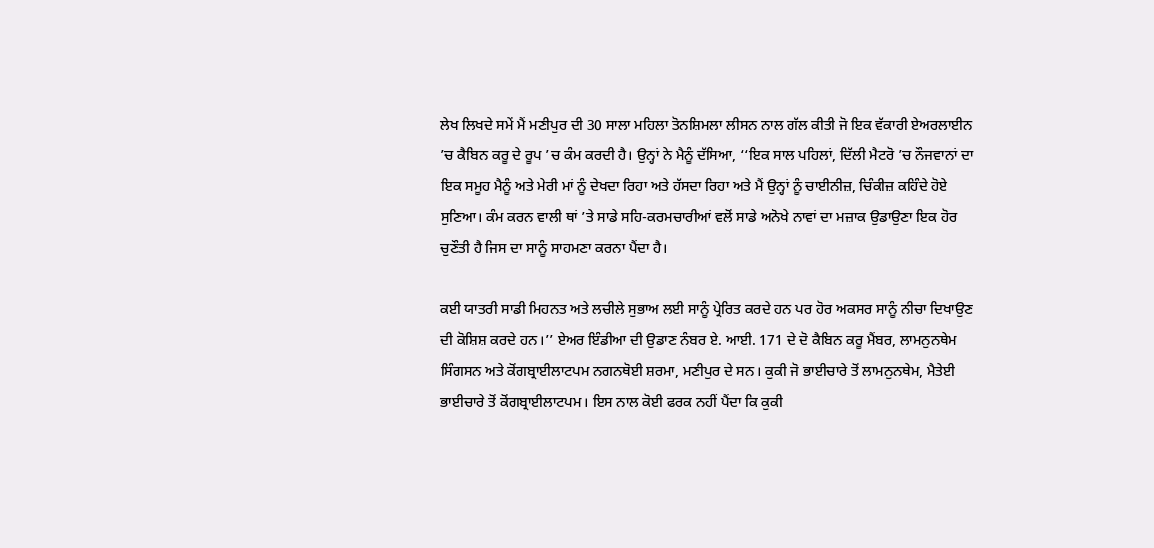ਲੇਖ ਲਿਖਦੇ ਸਮੇਂ ਮੈਂ ਮਣੀਪੁਰ ਦੀ 30 ਸਾਲਾ ਮਹਿਲਾ ਤੋਨਸ਼ਿਮਲਾ ਲੀਸਨ ਨਾਲ ਗੱਲ ਕੀਤੀ ਜੋ ਇਕ ਵੱਕਾਰੀ ਏਅਰਲਾਈਨ ’ਚ ਕੈਬਿਨ ਕਰੂ ਦੇ ਰੂਪ ’ਚ ਕੰਮ ਕਰਦੀ ਹੈ। ਉਨ੍ਹਾਂ ਨੇ ਮੈਨੂੰ ਦੱਸਿਆ, ‘‘ਇਕ ਸਾਲ ਪਹਿਲਾਂ, ਦਿੱਲੀ ਮੈਟਰੋ ’ਚ ਨੌਜਵਾਨਾਂ ਦਾ ਇਕ ਸਮੂਹ ਮੈਨੂੰ ਅਤੇ ਮੇਰੀ ਮਾਂ ਨੂੰ ਦੇਖਦਾ ਰਿਹਾ ਅਤੇ ਹੱਸਦਾ ਰਿਹਾ ਅਤੇ ਮੈਂ ਉਨ੍ਹਾਂ ਨੂੰ ਚਾਈਨੀਜ਼, ਚਿੰਕੀਜ਼ ਕਹਿੰਦੇ ਹੋਏ ਸੁਣਿਆ। ਕੰਮ ਕਰਨ ਵਾਲੀ ਥਾਂ ’ਤੇ ਸਾਡੇ ਸਹਿ-ਕਰਮਚਾਰੀਆਂ ਵਲੋਂ ਸਾਡੇ ਅਨੋਖੇ ਨਾਵਾਂ ਦਾ ਮਜ਼ਾਕ ਉਡਾਉਣਾ ਇਕ ਹੋਰ ਚੁਣੌਤੀ ਹੈ ਜਿਸ ਦਾ ਸਾਨੂੰ ਸਾਹਮਣਾ ਕਰਨਾ ਪੈਂਦਾ ਹੈ।

ਕਈ ਯਾਤਰੀ ਸਾਡੀ ਮਿਹਨਤ ਅਤੇ ਲਚੀਲੇ ਸੁਭਾਅ ਲਈ ਸਾਨੂੰ ਪ੍ਰੇਰਿਤ ਕਰਦੇ ਹਨ ਪਰ ਹੋਰ ਅਕਸਰ ਸਾਨੂੰ ਨੀਚਾ ਦਿਖਾਉਣ ਦੀ ਕੋਸ਼ਿਸ਼ ਕਰਦੇ ਹਨ।’’ ਏਅਰ ਇੰਡੀਆ ਦੀ ਉਡਾਣ ਨੰਬਰ ਏ. ਆਈ. 171 ਦੇ ਦੋ ਕੈਬਿਨ ਕਰੂ ਮੈਂਬਰ, ਲਾਮਨੁਨਥੇਮ ਸਿੰਗਸਨ ਅਤੇ ਕੋਂਗਬ੍ਰਾਈਲਾਟਪਮ ਨਗਨਥੋਈ ਸ਼ਰਮਾ, ਮਣੀਪੁਰ ਦੇ ਸਨ। ਕੁਕੀ ਜੋ ਭਾਈਚਾਰੇ ਤੋਂ ਲਾਮਨੁਨਥੇਮ, ਮੈਤੇਈ ਭਾਈਚਾਰੇ ਤੋਂ ਕੋਂਗਬ੍ਰਾਈਲਾਟਪਮ। ਇਸ ਨਾਲ ਕੋਈ ਫਰਕ ਨਹੀਂ ਪੈਂਦਾ ਕਿ ਕੁਕੀ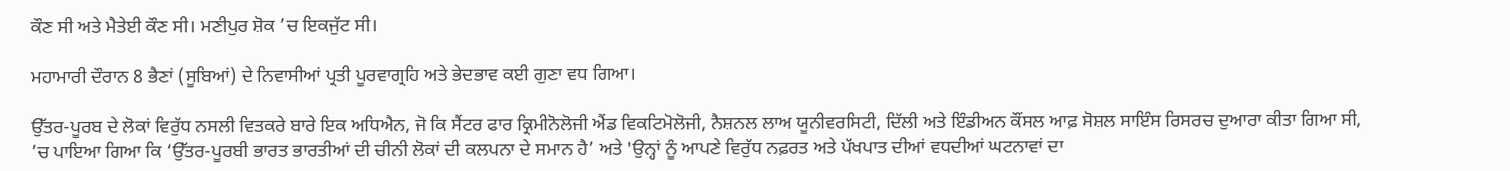ਕੌਣ ਸੀ ਅਤੇ ਮੈਤੇਈ ਕੌਣ ਸੀ। ਮਣੀਪੁਰ ਸ਼ੋਕ ’ਚ ਇਕਜੁੱਟ ਸੀ।

ਮਹਾਮਾਰੀ ਦੌਰਾਨ 8 ਭੈਣਾਂ (ਸੂਬਿਆਂ) ਦੇ ਨਿਵਾਸੀਆਂ ਪ੍ਰਤੀ ਪੂਰਵਾਗ੍ਰਹਿ ਅਤੇ ਭੇਦਭਾਵ ਕਈ ਗੁਣਾ ਵਧ ਗਿਆ।

ਉੱਤਰ-ਪੂਰਬ ਦੇ ਲੋਕਾਂ ਵਿਰੁੱਧ ਨਸਲੀ ਵਿਤਕਰੇ ਬਾਰੇ ਇਕ ਅਧਿਐਨ, ਜੋ ਕਿ ਸੈਂਟਰ ਫਾਰ ਕ੍ਰਿਮੀਨੋਲੋਜੀ ਐਂਡ ਵਿਕਟਿਮੋਲੋਜੀ, ਨੈਸ਼ਨਲ ਲਾਅ ਯੂਨੀਵਰਸਿਟੀ, ਦਿੱਲੀ ਅਤੇ ਇੰਡੀਅਨ ਕੌਂਸਲ ਆਫ਼ ਸੋਸ਼ਲ ਸਾਇੰਸ ਰਿਸਰਚ ਦੁਆਰਾ ਕੀਤਾ ਗਿਆ ਸੀ, ’ਚ ਪਾਇਆ ਗਿਆ ਕਿ ‘ਉੱਤਰ-ਪੂਰਬੀ ਭਾਰਤ ਭਾਰਤੀਆਂ ਦੀ ਚੀਨੀ ਲੋਕਾਂ ਦੀ ਕਲਪਨਾ ਦੇ ਸਮਾਨ ਹੈ’ ਅਤੇ 'ਉਨ੍ਹਾਂ ਨੂੰ ਆਪਣੇ ਵਿਰੁੱਧ ਨਫ਼ਰਤ ਅਤੇ ਪੱਖਪਾਤ ਦੀਆਂ ਵਧਦੀਆਂ ਘਟਨਾਵਾਂ ਦਾ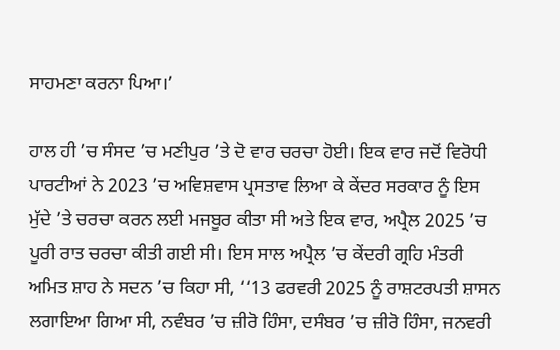ਸਾਹਮਣਾ ਕਰਨਾ ਪਿਆ।’

ਹਾਲ ਹੀ ’ਚ ਸੰਸਦ ’ਚ ਮਣੀਪੁਰ ’ਤੇ ਦੋ ਵਾਰ ਚਰਚਾ ਹੋਈ। ਇਕ ਵਾਰ ਜਦੋਂ ਵਿਰੋਧੀ ਪਾਰਟੀਆਂ ਨੇ 2023 ’ਚ ਅਵਿਸ਼ਵਾਸ ਪ੍ਰਸਤਾਵ ਲਿਆ ਕੇ ਕੇਂਦਰ ਸਰਕਾਰ ਨੂੰ ਇਸ ਮੁੱਦੇ ’ਤੇ ਚਰਚਾ ਕਰਨ ਲਈ ਮਜਬੂਰ ਕੀਤਾ ਸੀ ਅਤੇ ਇਕ ਵਾਰ, ਅਪ੍ਰੈਲ 2025 ’ਚ ਪੂਰੀ ਰਾਤ ਚਰਚਾ ਕੀਤੀ ਗਈ ਸੀ। ਇਸ ਸਾਲ ਅਪ੍ਰੈਲ ’ਚ ਕੇਂਦਰੀ ਗ੍ਰਹਿ ਮੰਤਰੀ ਅਮਿਤ ਸ਼ਾਹ ਨੇ ਸਦਨ ’ਚ ਕਿਹਾ ਸੀ, ‘‘13 ਫਰਵਰੀ 2025 ਨੂੰ ਰਾਸ਼ਟਰਪਤੀ ਸ਼ਾਸਨ ਲਗਾਇਆ ਗਿਆ ਸੀ, ਨਵੰਬਰ ’ਚ ਜ਼ੀਰੋ ਹਿੰਸਾ, ਦਸੰਬਰ ’ਚ ਜ਼ੀਰੋ ਹਿੰਸਾ, ਜਨਵਰੀ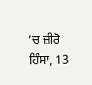’ਚ ਜ਼ੀਰੋ ਹਿੰਸਾ, 13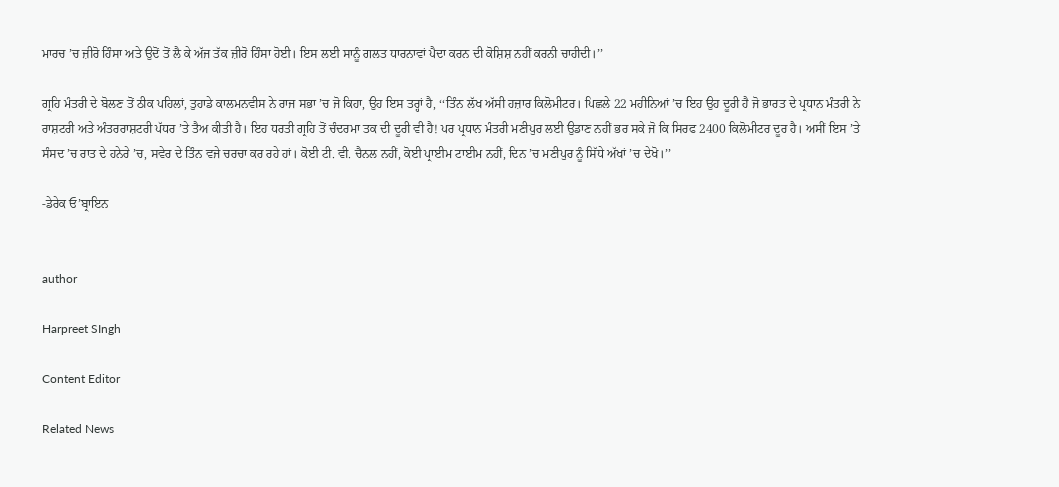ਮਾਰਚ ’ਚ ਜ਼ੀਰੋ ਹਿੰਸਾ ਅਤੇ ਉਦੋਂ ਤੋਂ ਲੈ ਕੇ ਅੱਜ ਤੱਕ ਜ਼ੀਰੋ ਹਿੰਸਾ ਹੋਈ। ਇਸ ਲਈ ਸਾਨੂੰ ਗਲਤ ਧਾਰਨਾਵਾਂ ਪੈਦਾ ਕਰਨ ਦੀ ਕੋਸ਼ਿਸ਼ ਨਹੀਂ ਕਰਨੀ ਚਾਹੀਦੀ।’’

ਗ੍ਰਹਿ ਮੰਤਰੀ ਦੇ ਬੋਲਣ ਤੋਂ ਠੀਕ ਪਹਿਲਾਂ, ਤੁਹਾਡੇ ਕਾਲਮਨਵੀਸ ਨੇ ਰਾਜ ਸਭਾ ’ਚ ਜੋ ਕਿਹਾ, ਉਹ ਇਸ ਤਰ੍ਹਾਂ ਹੈ, ‘‘ਤਿੰਨ ਲੱਖ ਅੱਸੀ ਹਜ਼ਾਰ ਕਿਲੋਮੀਟਰ। ਪਿਛਲੇ 22 ਮਹੀਨਿਆਂ ’ਚ ਇਹ ਉਹ ਦੂਰੀ ਹੈ ਜੋ ਭਾਰਤ ਦੇ ਪ੍ਰਧਾਨ ਮੰਤਰੀ ਨੇ ਰਾਸ਼ਟਰੀ ਅਤੇ ਅੰਤਰਰਾਸ਼ਟਰੀ ਪੱਧਰ ’ਤੇ ਤੈਅ ਕੀਤੀ ਹੈ। ਇਹ ਧਰਤੀ ਗ੍ਰਹਿ ਤੋਂ ਚੰਦਰਮਾ ਤਕ ਦੀ ਦੂਰੀ ਵੀ ਹੈ! ਪਰ ਪ੍ਰਧਾਨ ਮੰਤਰੀ ਮਣੀਪੁਰ ਲਈ ਉਡਾਣ ਨਹੀਂ ਭਰ ਸਕੇ ਜੋ ਕਿ ਸਿਰਫ 2400 ਕਿਲੋਮੀਟਰ ਦੂਰ ਹੈ। ਅਸੀਂ ਇਸ ’ਤੇ ਸੰਸਦ ’ਚ ਰਾਤ ਦੇ ਹਨੇਰੇ ’ਚ, ਸਵੇਰ ਦੇ ਤਿੰਨ ਵਜੇ ਚਰਚਾ ਕਰ ਰਹੇ ਹਾਂ। ਕੋਈ ਟੀ. ਵੀ. ਚੈਨਲ ਨਹੀਂ, ਕੋਈ ਪ੍ਰਾਈਮ ਟਾਈਮ ਨਹੀਂ, ਦਿਨ ’ਚ ਮਣੀਪੁਰ ਨੂੰ ਸਿੱਧੇ ਅੱਖਾਂ ’ਚ ਦੇਖੋ।’’

-ਡੇਰੇਕ ਓ’ਬ੍ਰਾਇਨ


author

Harpreet SIngh

Content Editor

Related News